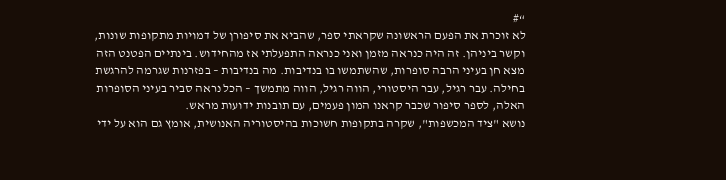“#
לא זוכרת את הפעם הראשונה שקראתי ספר, שהביא את סיפורן של דמויות מתקופות שונות, וקשר ביניהן. זה היה כנראה מזמן ואני כנראה התפעלתי אז מהחידוש. בינתיים הפטנט הזה מצא חן בעיני הרבה סופרות, שהשתמשו בו בנדיבות. מה בנדיבות – בפזרנות שגרמה להרגשת בחילה. עבר רגיל, עבר היסטורי, הווה רגיל, הווה מתמשך – הכל נראה סביר בעיני הסופרות האלה, לספר סיפור שכבר קראנו המון פעמים, עם תובנות ידועות מראש.
נושא "ציד המכשפות", שקרה בתקופות חשוכות בהיסטוריה האנושית, אומץ גם הוא על ידי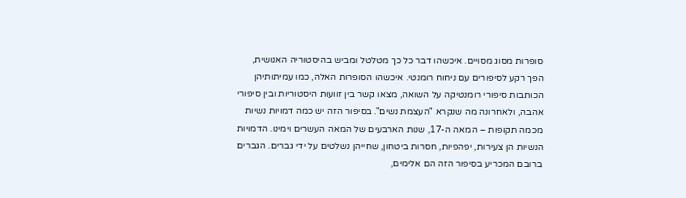סופרות מסוג מסויים. איכשהו דבר כל כך מטלטל ומביש בהיסטוריה האנושית, הפך רקע לסיפורים עם ניחוח רומנטי. איכשהו הסופרות האלה, כמו עמיתותיהן הכותבות סיפורי רומנטיקה על השואה, מצאו קשר בין זוועות היסטוריות ובין סיפורי אהבה, ולאחרונה מה שנקרא "העצמת נשים". בסיפור הזה יש כמה דמויות נשיות מכמה תקופות – המאה ה-17, שנות הארבעים של המאה העשרים וימינו. הדמויות הנשיות הן צעירות, יפהפיות, חסרות ביטחון, שחייהן נשלטים על ידי גברים. הגברים ברובם המכריע בסיפור הזה הם אלימים,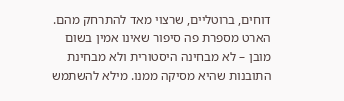דוחים, ברוטליים, שרצוי מאד להתרחק מהם.
הארט מספרת פה סיפור שאינו אמין בשום מובן – לא מבחינה היסטורית ולא מבחינת התובנות שהיא מסיקה ממנו. מילא להשתמש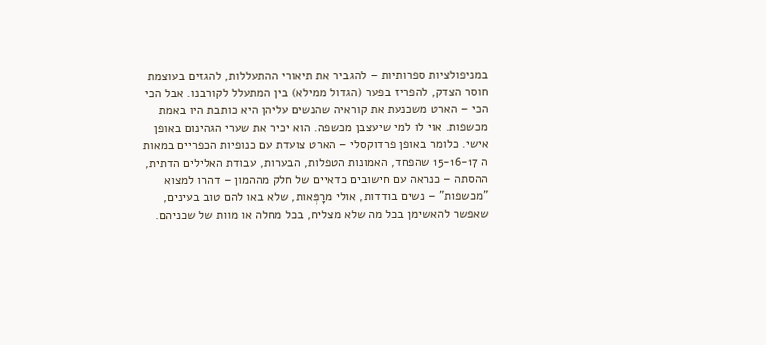במניפולציות ספרותיות – להגביר את תיאורי ההתעללות, להגזים בעוצמת חוסר הצדק, להפריז בפער (הגדול ממילא) בין המתעלל לקורבנו. אבל הכי הכי – הארט משכנעת את קוראיה שהנשים עליהן היא כותבת היו באמת מכשפות. אוי לו למי שיעצבן מכשפה. הוא יכיר את שערי הגהינום באופן אישי. כלומר באופן פרדוקסלי – הארט צועדת עם כנופיות הכפריים במאות ה 15-16-17 שהפחד, האמונות הטפלות, הבערות, עבודת האלילים הדתית, ההסתה – כנראה עם חישובים כדאיים של חלק מההמון – דהרו למצוא "מכשפות" – נשים בודדות, אולי מרָפְּאות, שלא באו להם טוב בעינים, שאפשר להאשימן בכל מה שלא מצליח, בכל מחלה או מוות של שכניהם.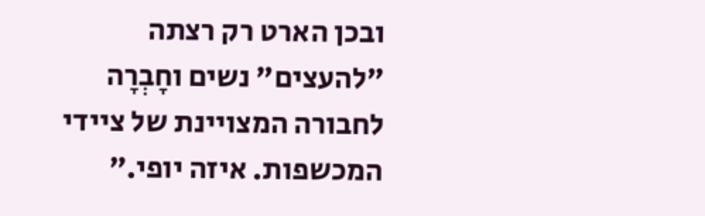ובכן הארט רק רצתה "להעצים" נשים וחָבְרָה לחבורה המצויינת של ציידי המכשפות. איזה יופי.”